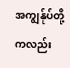အကျွန်ုပ်တို့ကလည်း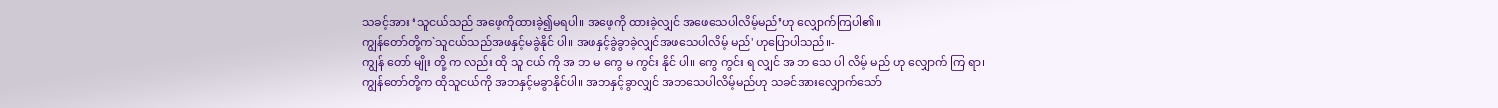သခင့်အား ‘သူငယ်သည် အဖေ့ကိုထားခဲ့၍မရပါ။ အဖေ့ကို ထားခဲ့လျှင် အဖေသေပါလိမ့်မည်’ဟု လျှောက်ကြပါ၏။
ကျွန်တော်တို့က`သူငယ်သည်အဖနှင့်မခွဲနိုင် ပါ။ အဖနှင့်ခွဲခွာခဲ့လျှင်အဖသေပါလိမ့် မည်' ဟုပြောပါသည်။-
ကျွန် တော် မျိုး တို့ က လည်း ထို သူ ငယ် ကို အ ဘ မ ကွေ မ ကွင်း နိုင် ပါ။ ကွေ ကွင်း ရ လျှင် အ ဘ သေ ပါ လိမ့် မည် ဟု လျှောက် ကြ ရာ၊
ကျွန်တော်တို့က ထိုသူငယ်ကို အဘနှင့်မခွာနိုင်ပါ။ အဘနှင့်ခွာလျှင် အဘသေပါလိမ့်မည်ဟု သခင်အားလျှောက်သော်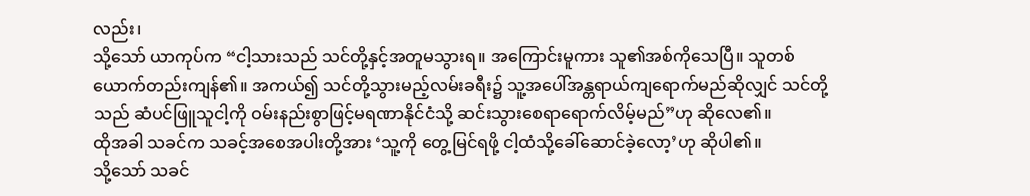လည်း၊
သို့သော် ယာကုပ်က “ငါ့သားသည် သင်တို့နှင့်အတူမသွားရ။ အကြောင်းမူကား သူ၏အစ်ကိုသေပြီ။ သူတစ်ယောက်တည်းကျန်၏။ အကယ်၍ သင်တို့သွားမည့်လမ်းခရီး၌ သူ့အပေါ်အန္တရာယ်ကျရောက်မည်ဆိုလျှင် သင်တို့သည် ဆံပင်ဖြူသူငါ့ကို ဝမ်းနည်းစွာဖြင့်မရဏာနိုင်ငံသို့ ဆင်းသွားစေရာရောက်လိမ့်မည်”ဟု ဆိုလေ၏။
ထိုအခါ သခင်က သခင့်အစေအပါးတို့အား ‘သူ့ကို တွေ့မြင်ရဖို့ ငါ့ထံသို့ခေါ်ဆောင်ခဲ့လော့’ဟု ဆိုပါ၏။
သို့သော် သခင်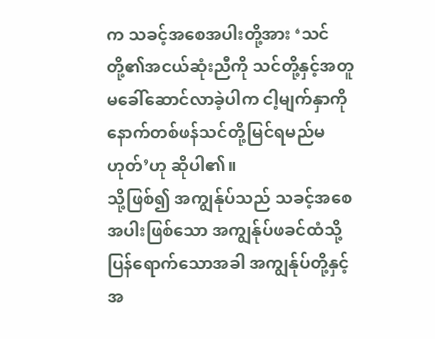က သခင့်အစေအပါးတို့အား ‘သင်တို့၏အငယ်ဆုံးညီကို သင်တို့နှင့်အတူမခေါ်ဆောင်လာခဲ့ပါက ငါ့မျက်နှာကို နောက်တစ်ဖန်သင်တို့မြင်ရမည်မဟုတ်’ဟု ဆိုပါ၏။
သို့ဖြစ်၍ အကျွန်ုပ်သည် သခင့်အစေအပါးဖြစ်သော အကျွန်ုပ်ဖခင်ထံသို့ပြန်ရောက်သောအခါ အကျွန်ုပ်တို့နှင့်အ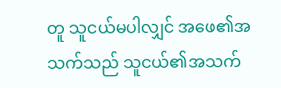တူ သူငယ်မပါလျှင် အဖေ၏အသက်သည် သူငယ်၏အသက်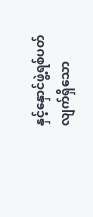နှင့်နှောင်ဖွဲ့ရစ်ပတ်လျက်ရှိသော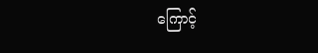ကြောင့်